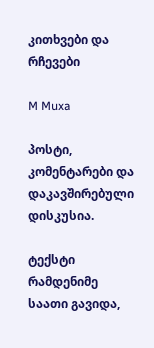კითხვები და რჩევები

M Muxa

პოსტი, კომენტარები და დაკავშირებული დისკუსია.

ტექსტი
რამდენიმე საათი გავიდა,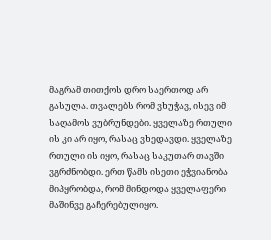მაგრამ თითქოს დრო საერთოდ არ გასულა. თვალებს რომ ვხუჭავ, ისევ იმ საღამოს ვუბრუნდები. ყველაზე რთული ის კი არ იყო, რასაც ვხედავდი. ყველაზე რთული ის იყო, რასაც საკუთარ თავში ვგრძნობდი. ერთ წამს ისეთი ეჭვიანობა მიპყრობდა, რომ მინდოდა ყველაფერი მაშინვე გაჩერებულიყო.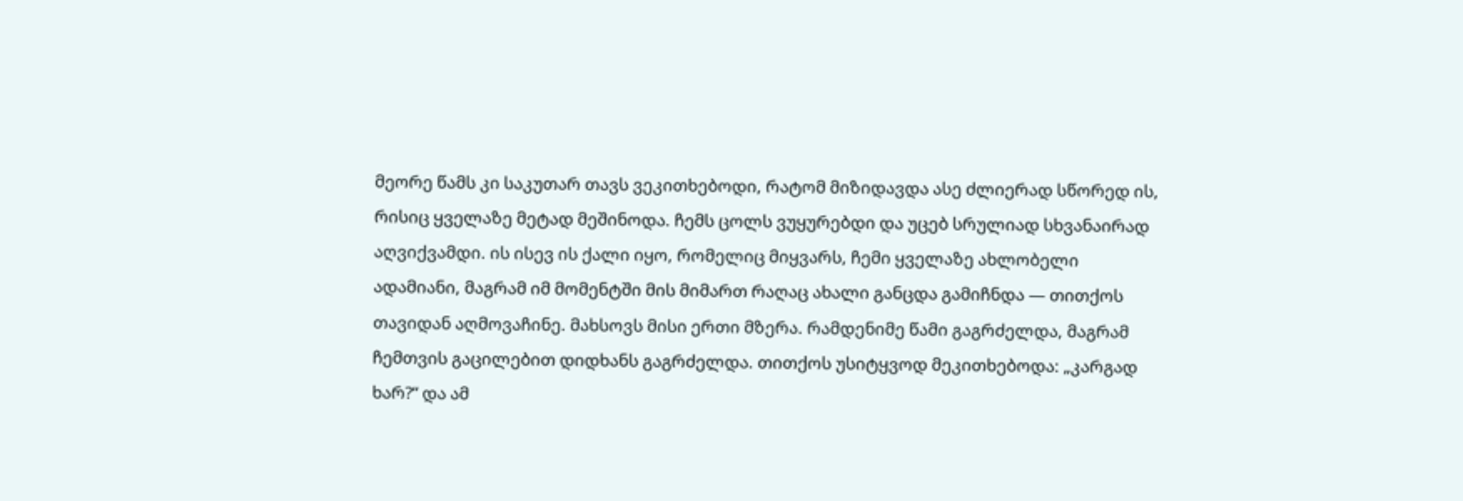მეორე წამს კი საკუთარ თავს ვეკითხებოდი, რატომ მიზიდავდა ასე ძლიერად სწორედ ის, რისიც ყველაზე მეტად მეშინოდა. ჩემს ცოლს ვუყურებდი და უცებ სრულიად სხვანაირად აღვიქვამდი. ის ისევ ის ქალი იყო, რომელიც მიყვარს, ჩემი ყველაზე ახლობელი ადამიანი, მაგრამ იმ მომენტში მის მიმართ რაღაც ახალი განცდა გამიჩნდა — თითქოს თავიდან აღმოვაჩინე. მახსოვს მისი ერთი მზერა. რამდენიმე წამი გაგრძელდა, მაგრამ ჩემთვის გაცილებით დიდხანს გაგრძელდა. თითქოს უსიტყვოდ მეკითხებოდა: „კარგად ხარ?“ და ამ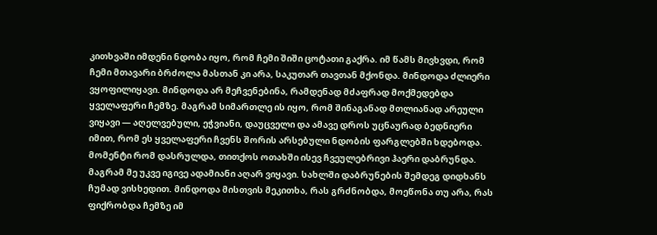კითხვაში იმდენი ნდობა იყო, რომ ჩემი შიში ცოტათი გაქრა. იმ წამს მივხვდი, რომ ჩემი მთავარი ბრძოლა მასთან კი არა, საკუთარ თავთან მქონდა. მინდოდა ძლიერი ვყოფილიყავი. მინდოდა არ მეჩვენებინა, რამდენად მძაფრად მოქმედებდა ყველაფერი ჩემზე. მაგრამ სიმართლე ის იყო, რომ შინაგანად მთლიანად არეული ვიყავი — აღელვებული, ეჭვიანი, დაუცველი და ამავე დროს უცნაურად ბედნიერი იმით, რომ ეს ყველაფერი ჩვენს შორის არსებული ნდობის ფარგლებში ხდებოდა. მომენტი რომ დასრულდა, თითქოს ოთახში ისევ ჩვეულებრივი ჰაერი დაბრუნდა. მაგრამ მე უკვე იგივე ადამიანი აღარ ვიყავი. სახლში დაბრუნების შემდეგ დიდხანს ჩუმად ვისხედით. მინდოდა მისთვის მეკითხა, რას გრძნობდა, მოეწონა თუ არა, რას ფიქრობდა ჩემზე იმ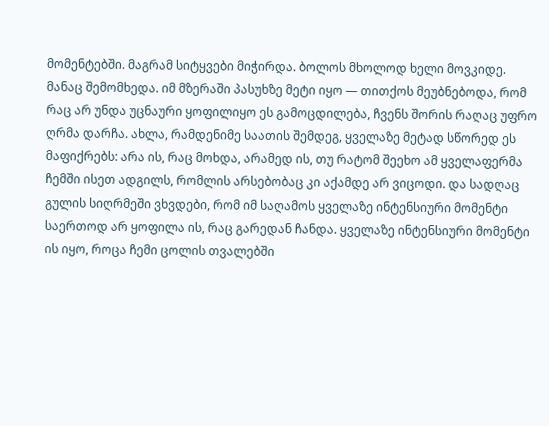მომენტებში. მაგრამ სიტყვები მიჭირდა. ბოლოს მხოლოდ ხელი მოვკიდე. მანაც შემომხედა. იმ მზერაში პასუხზე მეტი იყო — თითქოს მეუბნებოდა, რომ რაც არ უნდა უცნაური ყოფილიყო ეს გამოცდილება, ჩვენს შორის რაღაც უფრო ღრმა დარჩა. ახლა, რამდენიმე საათის შემდეგ, ყველაზე მეტად სწორედ ეს მაფიქრებს: არა ის, რაც მოხდა, არამედ ის, თუ რატომ შეეხო ამ ყველაფერმა ჩემში ისეთ ადგილს, რომლის არსებობაც კი აქამდე არ ვიცოდი. და სადღაც გულის სიღრმეში ვხვდები, რომ იმ საღამოს ყველაზე ინტენსიური მომენტი საერთოდ არ ყოფილა ის, რაც გარედან ჩანდა. ყველაზე ინტენსიური მომენტი ის იყო, როცა ჩემი ცოლის თვალებში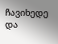ჩავიხედე და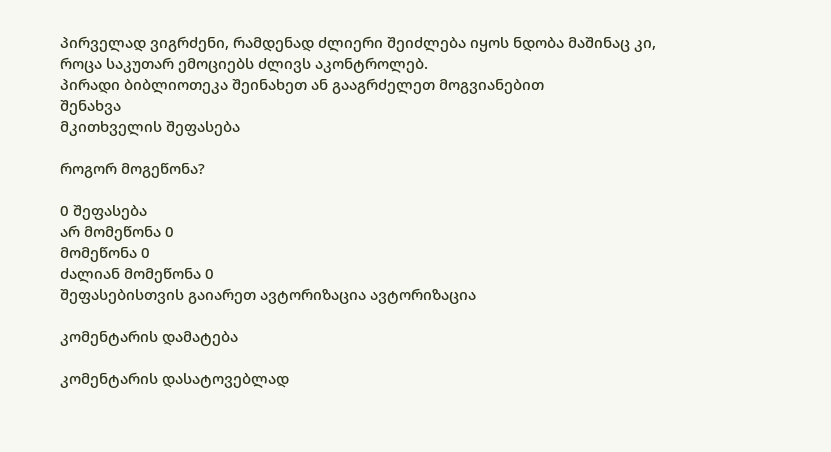პირველად ვიგრძენი, რამდენად ძლიერი შეიძლება იყოს ნდობა მაშინაც კი, როცა საკუთარ ემოციებს ძლივს აკონტროლებ.
პირადი ბიბლიოთეკა შეინახეთ ან გააგრძელეთ მოგვიანებით
შენახვა
მკითხველის შეფასება

როგორ მოგეწონა?

0 შეფასება
არ მომეწონა 0
მომეწონა 0
ძალიან მომეწონა 0
შეფასებისთვის გაიარეთ ავტორიზაცია ავტორიზაცია

კომენტარის დამატება

კომენტარის დასატოვებლად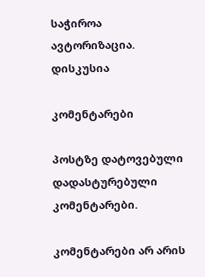საჭიროა ავტორიზაცია.
დისკუსია

კომენტარები

პოსტზე დატოვებული დადასტურებული კომენტარები.

კომენტარები არ არის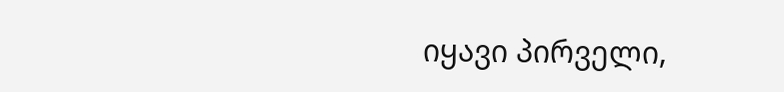იყავი პირველი,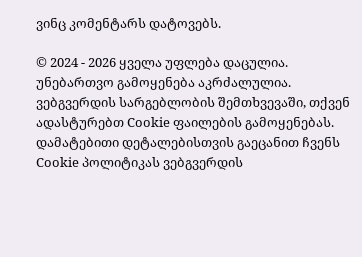ვინც კომენტარს დატოვებს.

© 2024 - 2026 ყველა უფლება დაცულია. უნებართვო გამოყენება აკრძალულია.
ვებგვერდის სარგებლობის შემთხვევაში, თქვენ ადასტურებთ Cookie ფაილების გამოყენებას. დამატებითი დეტალებისთვის გაეცანით ჩვენს Cookie პოლიტიკას ვებგვერდის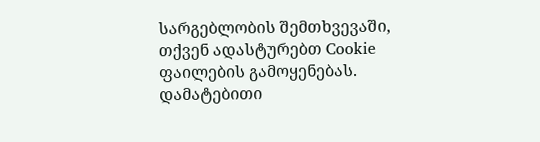სარგებლობის შემთხვევაში, თქვენ ადასტურებთ Cookie ფაილების გამოყენებას. დამატებითი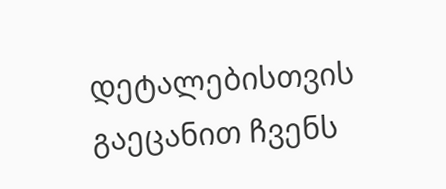დეტალებისთვის გაეცანით ჩვენს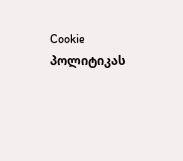Cookie პოლიტიკას